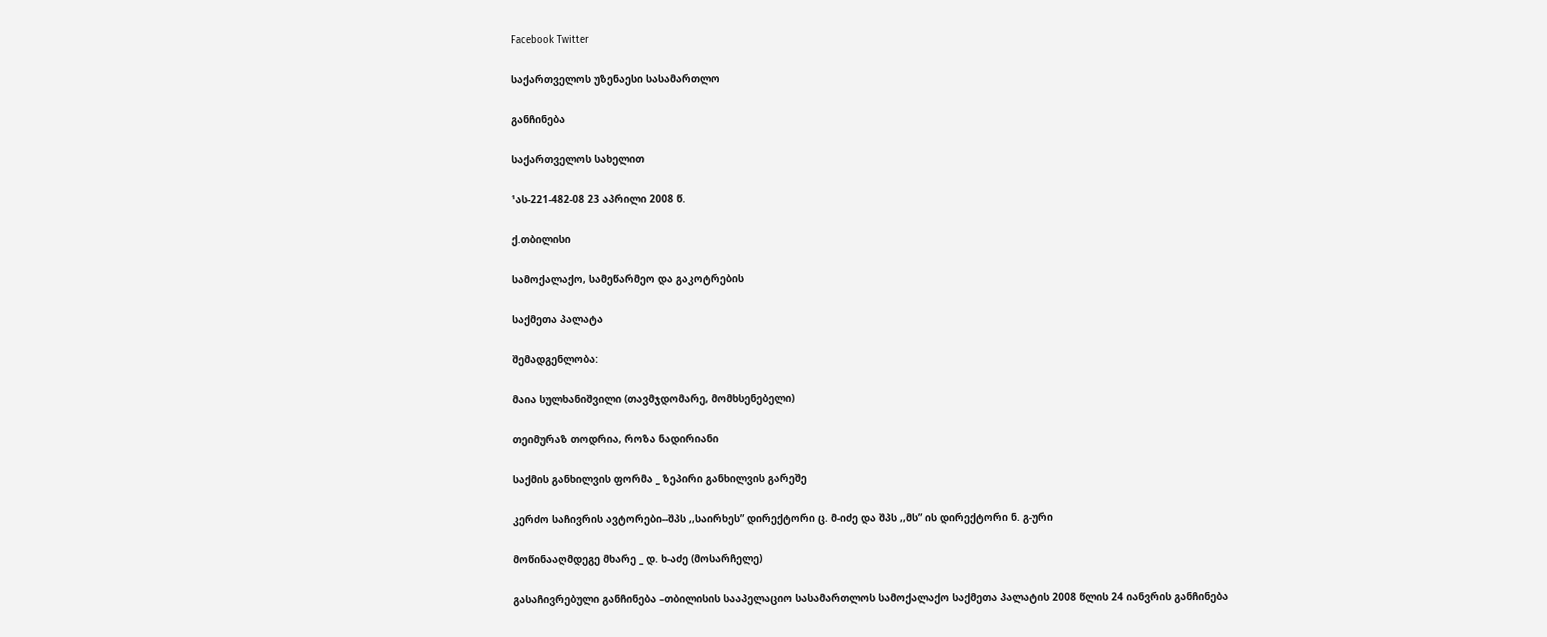Facebook Twitter

საქართველოს უზენაესი სასამართლო

განჩინება

საქართველოს სახელით

¹ას-221-482-08 23 აპრილი 2008 წ.

ქ.თბილისი

სამოქალაქო, სამეწარმეო და გაკოტრების

საქმეთა პალატა

შემადგენლობა:

მაია სულხანიშვილი (თავმჯდომარე, მომხსენებელი)

თეიმურაზ თოდრია, როზა ნადირიანი

საქმის განხილვის ფორმა _ ზეპირი განხილვის გარეშე

კერძო საჩივრის ავტორები--შპს ,,საირხეს” დირექტორი ც. მ-იძე და შპს ,,მს” ის დირექტორი ნ. გ-ური

მოწინააღმდეგე მხარე _ დ. ხ-აძე (მოსარჩელე)

გასაჩივრებული განჩინება –თბილისის სააპელაციო სასამართლოს სამოქალაქო საქმეთა პალატის 2008 წლის 24 იანვრის განჩინება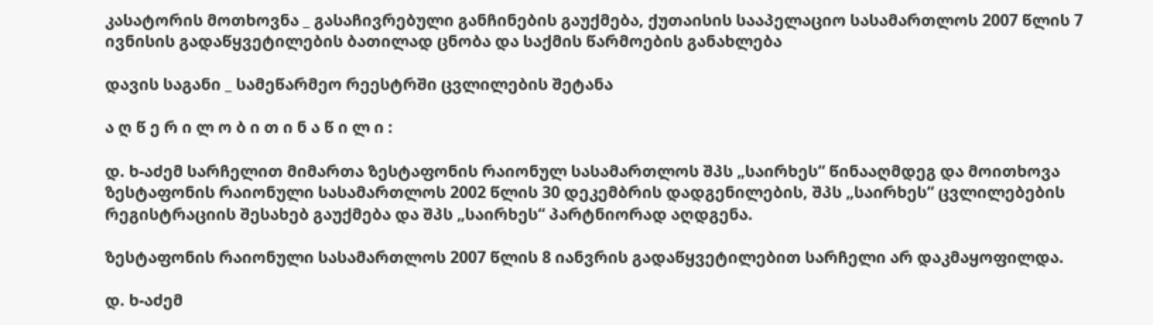კასატორის მოთხოვნა _ გასაჩივრებული განჩინების გაუქმება, ქუთაისის სააპელაციო სასამართლოს 2007 წლის 7 ივნისის გადაწყვეტილების ბათილად ცნობა და საქმის წარმოების განახლება

დავის საგანი _ სამეწარმეო რეესტრში ცვლილების შეტანა

ა ღ წ ე რ ი ლ ო ბ ი თ ი ნ ა წ ი ლ ი :

დ. ხ-აძემ სარჩელით მიმართა ზესტაფონის რაიონულ სასამართლოს შპს „საირხეს“ წინააღმდეგ და მოითხოვა ზესტაფონის რაიონული სასამართლოს 2002 წლის 30 დეკემბრის დადგენილების, შპს „საირხეს“ ცვლილებების რეგისტრაციის შესახებ გაუქმება და შპს „საირხეს“ პარტნიორად აღდგენა.

ზესტაფონის რაიონული სასამართლოს 2007 წლის 8 იანვრის გადაწყვეტილებით სარჩელი არ დაკმაყოფილდა.

დ. ხ-აძემ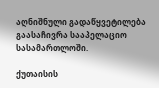აღნიშნული გადაწყვეტილება გაასაჩივრა სააპელაციო სასამართლოში.

ქუთაისის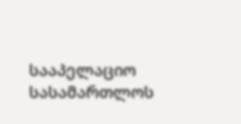სააპელაციო სასამართლოს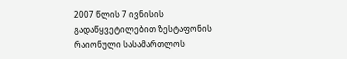2007 წლის 7 ივნისის გადაწყვეტილებით ზესტაფონის რაიონული სასამართლოს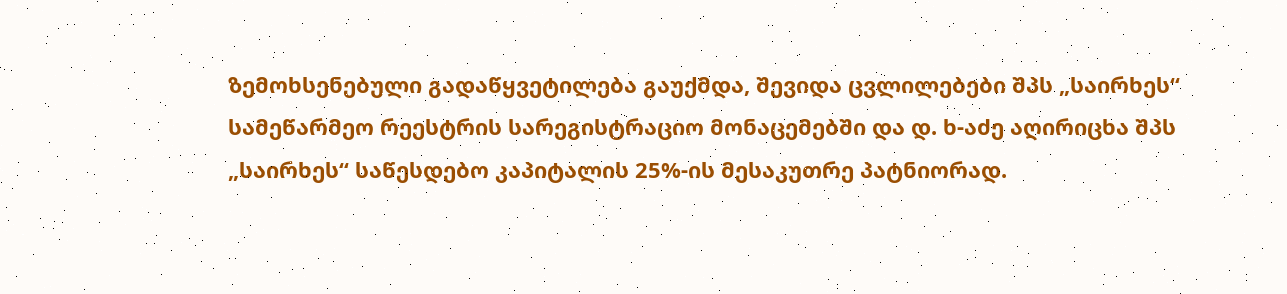ზემოხსენებული გადაწყვეტილება გაუქმდა, შევიდა ცვლილებები შპს „საირხეს“ სამეწარმეო რეესტრის სარეგისტრაციო მონაცემებში და დ. ხ-აძე აღირიცხა შპს „საირხეს“ საწესდებო კაპიტალის 25%-ის მესაკუთრე პატნიორად.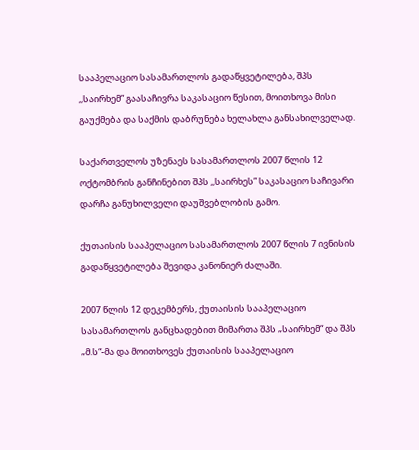სააპელაციო სასამართლოს გადაწყვეტილება, შპს ,,საირხემ” გაასაჩივრა საკასაციო წესით, მოითხოვა მისი გაუქმება და საქმის დაბრუნება ხელახლა განსახილველად.

საქართველოს უზენაეს სასამართლოს 2007 წლის 12 ოქტომბრის განჩინებით შპს ,,საირხეს” საკასაციო საჩივარი დარჩა განუხილველი დაუშვებლობის გამო.

ქუთაისის სააპელაციო სასამართლოს 2007 წლის 7 ივნისის გადაწყვეტილება შევიდა კანონიერ ძალაში.

2007 წლის 12 დეკემბერს, ქუთაისის სააპელაციო სასამართლოს განცხადებით მიმართა შპს „საირხემ“ და შპს „მ.ს“-მა და მოითხოვეს ქუთაისის სააპელაციო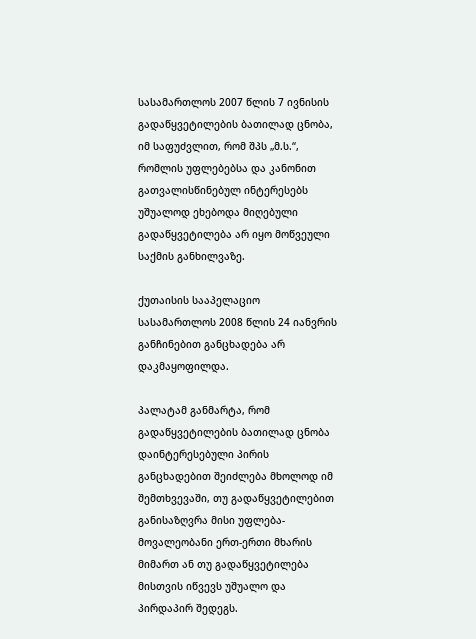სასამართლოს 2007 წლის 7 ივნისის გადაწყვეტილების ბათილად ცნობა, იმ საფუძვლით, რომ შპს „მ.ს.“, რომლის უფლებებსა და კანონით გათვალისწინებულ ინტერესებს უშუალოდ ეხებოდა მიღებული გადაწყვეტილება არ იყო მოწვეული საქმის განხილვაზე.

ქუთაისის სააპელაციო სასამართლოს 2008 წლის 24 იანვრის განჩინებით განცხადება არ დაკმაყოფილდა.

პალატამ განმარტა, რომ გადაწყვეტილების ბათილად ცნობა დაინტერესებული პირის განცხადებით შეიძლება მხოლოდ იმ შემთხვევაში, თუ გადაწყვეტილებით განისაზღვრა მისი უფლება-მოვალეობანი ერთ-ერთი მხარის მიმართ ან თუ გადაწყვეტილება მისთვის იწვევს უშუალო და პირდაპირ შედეგს.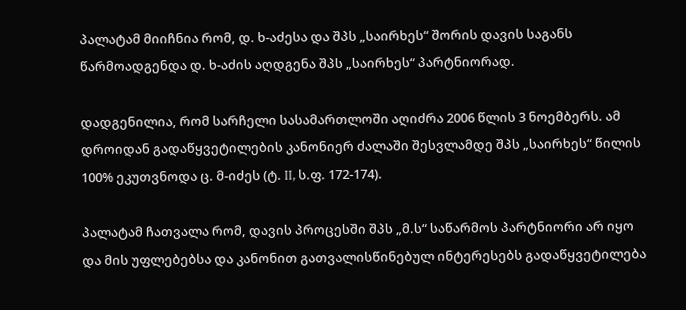პალატამ მიიჩნია რომ, დ. ხ-აძესა და შპს „საირხეს“ შორის დავის საგანს წარმოადგენდა დ. ხ-აძის აღდგენა შპს „საირხეს“ პარტნიორად.

დადგენილია, რომ სარჩელი სასამართლოში აღიძრა 2006 წლის 3 ნოემბერს. ამ დროიდან გადაწყვეტილების კანონიერ ძალაში შესვლამდე შპს „საირხეს“ წილის 100% ეკუთვნოდა ც. მ-იძეს (ტ. II, ს.ფ. 172-174).

პალატამ ჩათვალა რომ, დავის პროცესში შპს „მ.ს“ საწარმოს პარტნიორი არ იყო და მის უფლებებსა და კანონით გათვალისწინებულ ინტერესებს გადაწყვეტილება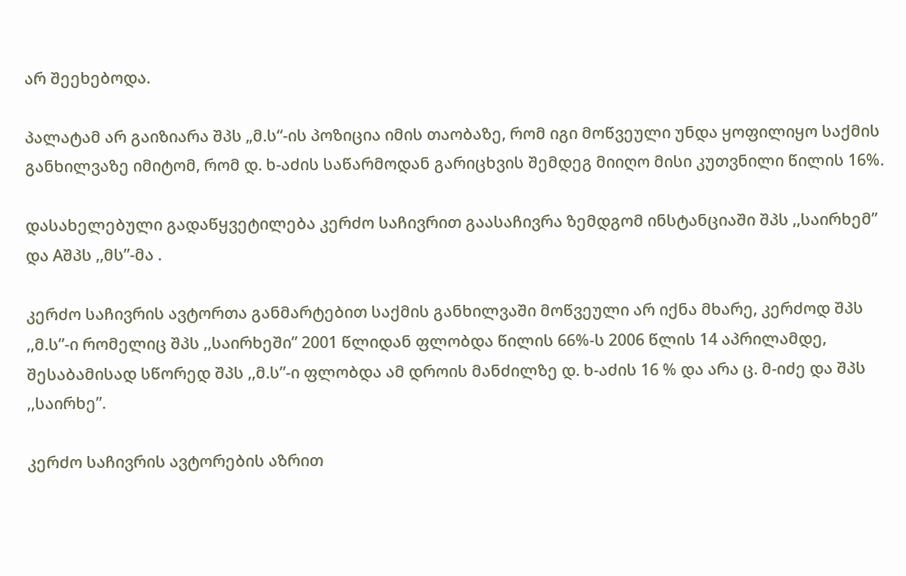არ შეეხებოდა.

პალატამ არ გაიზიარა შპს „მ.ს“-ის პოზიცია იმის თაობაზე, რომ იგი მოწვეული უნდა ყოფილიყო საქმის განხილვაზე იმიტომ, რომ დ. ხ-აძის საწარმოდან გარიცხვის შემდეგ მიიღო მისი კუთვნილი წილის 16%.

დასახელებული გადაწყვეტილება კერძო საჩივრით გაასაჩივრა ზემდგომ ინსტანციაში შპს ,,საირხემ” და Aშპს ,,მს”-მა .

კერძო საჩივრის ავტორთა განმარტებით საქმის განხილვაში მოწვეული არ იქნა მხარე, კერძოდ შპს ,,მ.ს”-ი რომელიც შპს ,,საირხეში” 2001 წლიდან ფლობდა წილის 66%-ს 2006 წლის 14 აპრილამდე, შესაბამისად სწორედ შპს ,,მ.ს”-ი ფლობდა ამ დროის მანძილზე დ. ხ-აძის 16 % და არა ც. მ-იძე და შპს ,,საირხე”.

კერძო საჩივრის ავტორების აზრით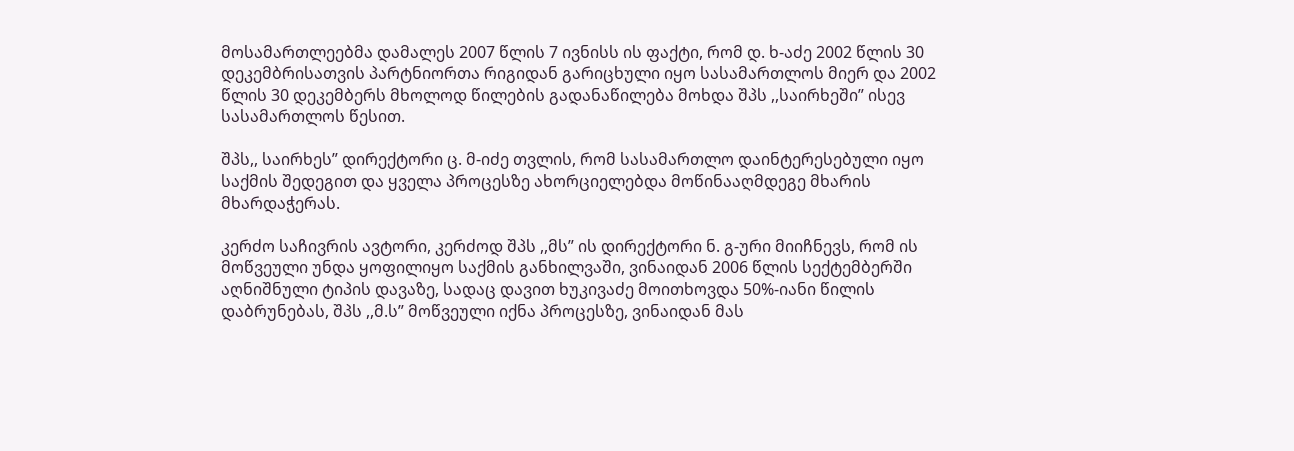მოსამართლეებმა დამალეს 2007 წლის 7 ივნისს ის ფაქტი, რომ დ. ხ-აძე 2002 წლის 30 დეკემბრისათვის პარტნიორთა რიგიდან გარიცხული იყო სასამართლოს მიერ და 2002 წლის 30 დეკემბერს მხოლოდ წილების გადანაწილება მოხდა შპს ,,საირხეში” ისევ სასამართლოს წესით.

შპს,, საირხეს” დირექტორი ც. მ-იძე თვლის, რომ სასამართლო დაინტერესებული იყო საქმის შედეგით და ყველა პროცესზე ახორციელებდა მოწინააღმდეგე მხარის მხარდაჭერას.

კერძო საჩივრის ავტორი, კერძოდ შპს ,,მს” ის დირექტორი ნ. გ-ური მიიჩნევს, რომ ის მოწვეული უნდა ყოფილიყო საქმის განხილვაში, ვინაიდან 2006 წლის სექტემბერში აღნიშნული ტიპის დავაზე, სადაც დავით ხუკივაძე მოითხოვდა 50%-იანი წილის დაბრუნებას, შპს ,,მ.ს” მოწვეული იქნა პროცესზე, ვინაიდან მას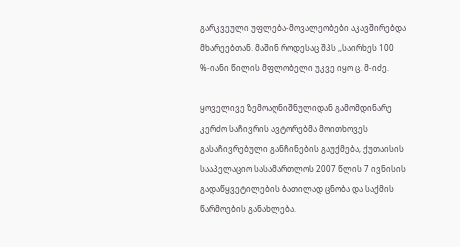გარკვეული უფლება-მოვალეობები აკავშირებდა მხარეებთან. მაშინ როდესაც შპს ,,საირხეს 100 %-იანი წილის მფლობელი უკვე იყო ც. მ-იძე.

ყოველივე ზემოაღნიშნულიდან გამომდინარე კერძო საჩივრის ავტორებმა მოითხოვეს გასაჩივრებული განჩინების გაუქმება, ქუთაისის სააპელაციო სასამართლოს 2007 წლის 7 ივნისის გადაწყვეტილების ბათილად ცნობა და საქმის წარმოების განახლება.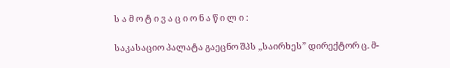ს ა მ ო ტ ი ვ ა ც ი ო ნ ა წ ი ლ ი :

საკასაციო პალატა გაეცნო შპს ,,საირხეს” დირექტორ ც. მ-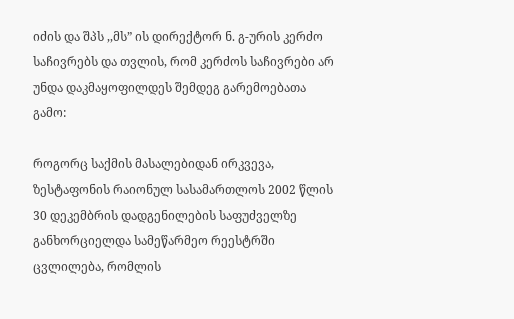იძის და შპს ,,მს” ის დირექტორ ნ. გ-ურის კერძო საჩივრებს და თვლის, რომ კერძოს საჩივრები არ უნდა დაკმაყოფილდეს შემდეგ გარემოებათა გამო:

როგორც საქმის მასალებიდან ირკვევა, ზესტაფონის რაიონულ სასამართლოს 2002 წლის 30 დეკემბრის დადგენილების საფუძველზე განხორციელდა სამეწარმეო რეესტრში ცვლილება, რომლის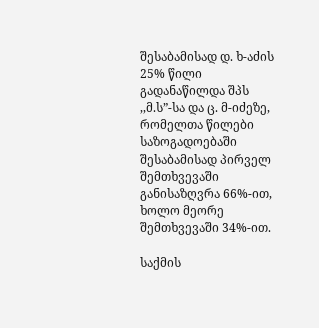შესაბამისად დ. ხ-აძის 25% წილი გადანაწილდა შპს ,,მ.ს”-სა და ც. მ-იძეზე, რომელთა წილები საზოგადოებაში შესაბამისად პირველ შემთხვევაში განისაზღვრა 66%-ით, ხოლო მეორე შემთხვევაში 34%-ით.

საქმის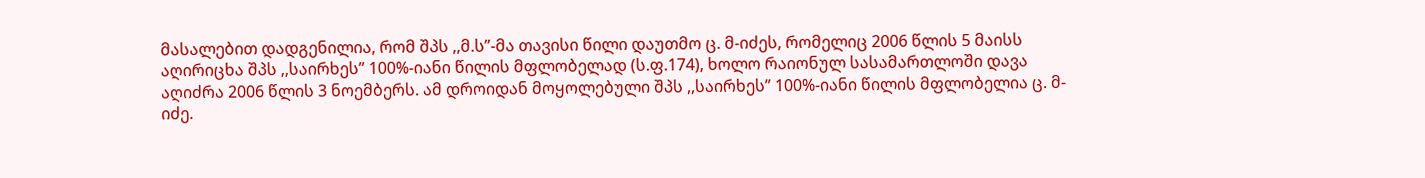მასალებით დადგენილია, რომ შპს ,,მ.ს”-მა თავისი წილი დაუთმო ც. მ-იძეს, რომელიც 2006 წლის 5 მაისს აღირიცხა შპს ,,საირხეს” 100%-იანი წილის მფლობელად (ს.ფ.174), ხოლო რაიონულ სასამართლოში დავა აღიძრა 2006 წლის 3 ნოემბერს. ამ დროიდან მოყოლებული შპს ,,საირხეს” 100%-იანი წილის მფლობელია ც. მ-იძე.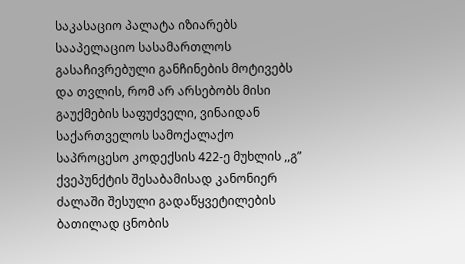საკასაციო პალატა იზიარებს სააპელაციო სასამართლოს გასაჩივრებული განჩინების მოტივებს და თვლის, რომ არ არსებობს მისი გაუქმების საფუძველი, ვინაიდან საქართველოს სამოქალაქო საპროცესო კოდექსის 422-ე მუხლის ,,გ” ქვეპუნქტის შესაბამისად კანონიერ ძალაში შესული გადაწყვეტილების ბათილად ცნობის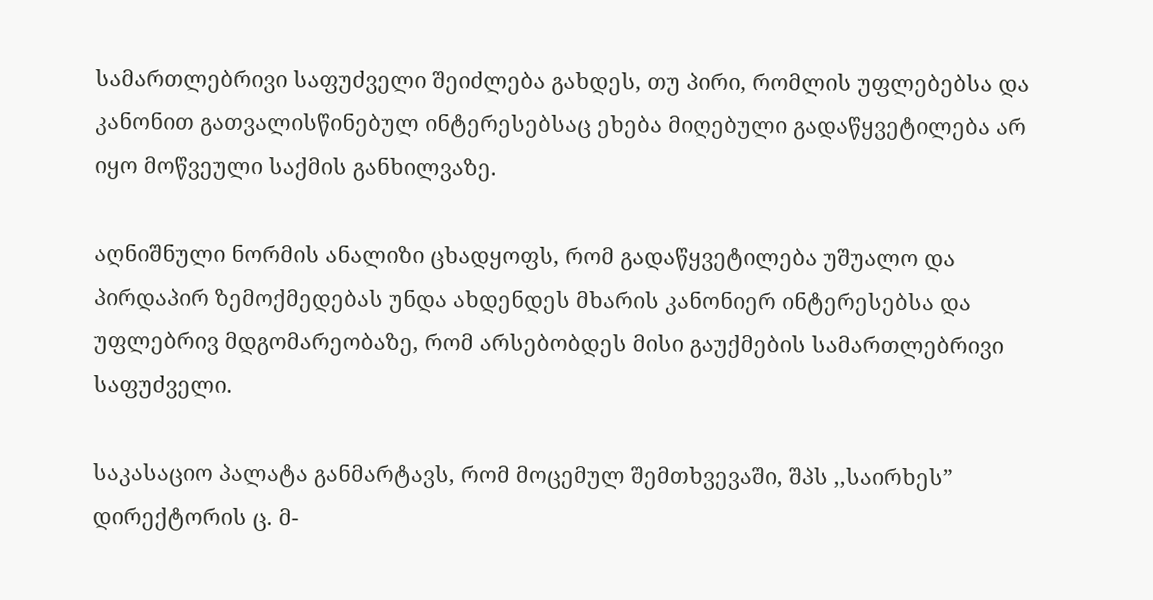სამართლებრივი საფუძველი შეიძლება გახდეს, თუ პირი, რომლის უფლებებსა და კანონით გათვალისწინებულ ინტერესებსაც ეხება მიღებული გადაწყვეტილება არ იყო მოწვეული საქმის განხილვაზე.

აღნიშნული ნორმის ანალიზი ცხადყოფს, რომ გადაწყვეტილება უშუალო და პირდაპირ ზემოქმედებას უნდა ახდენდეს მხარის კანონიერ ინტერესებსა და უფლებრივ მდგომარეობაზე, რომ არსებობდეს მისი გაუქმების სამართლებრივი საფუძველი.

საკასაციო პალატა განმარტავს, რომ მოცემულ შემთხვევაში, შპს ,,საირხეს” დირექტორის ც. მ-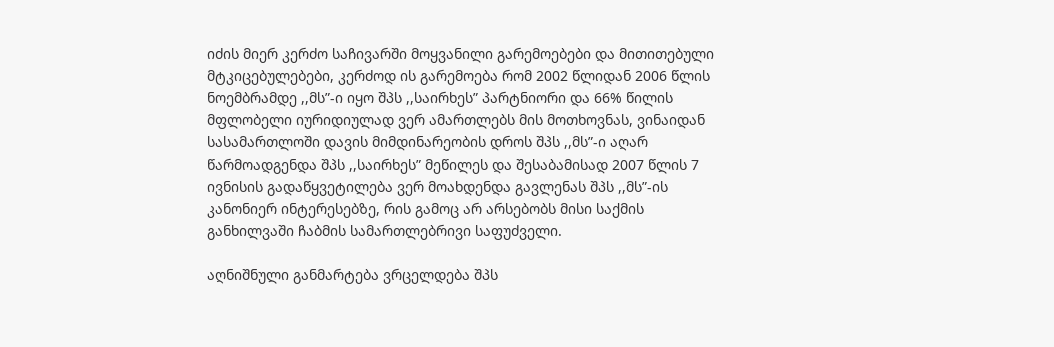იძის მიერ კერძო საჩივარში მოყვანილი გარემოებები და მითითებული მტკიცებულებები, კერძოდ ის გარემოება რომ 2002 წლიდან 2006 წლის ნოემბრამდე ,,მს”-ი იყო შპს ,,საირხეს” პარტნიორი და 66% წილის მფლობელი იურიდიულად ვერ ამართლებს მის მოთხოვნას, ვინაიდან სასამართლოში დავის მიმდინარეობის დროს შპს ,,მს”-ი აღარ წარმოადგენდა შპს ,,საირხეს” მეწილეს და შესაბამისად 2007 წლის 7 ივნისის გადაწყვეტილება ვერ მოახდენდა გავლენას შპს ,,მს”-ის კანონიერ ინტერესებზე, რის გამოც არ არსებობს მისი საქმის განხილვაში ჩაბმის სამართლებრივი საფუძველი.

აღნიშნული განმარტება ვრცელდება შპს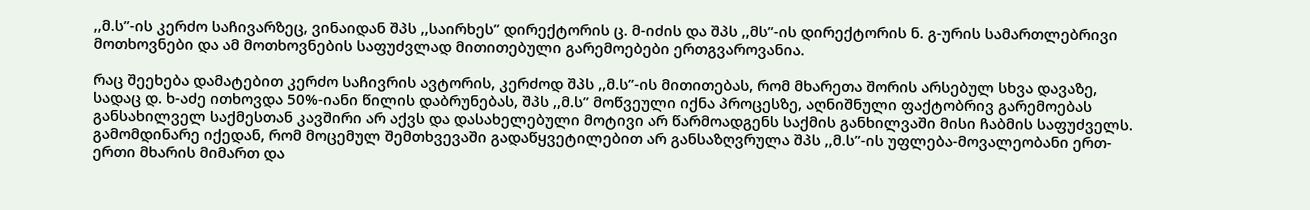,,მ.ს”-ის კერძო საჩივარზეც, ვინაიდან შპს ,,საირხეს” დირექტორის ც. მ-იძის და შპს ,,მს”-ის დირექტორის ნ. გ-ურის სამართლებრივი მოთხოვნები და ამ მოთხოვნების საფუძვლად მითითებული გარემოებები ერთგვაროვანია.

რაც შეეხება დამატებით კერძო საჩივრის ავტორის, კერძოდ შპს ,,მ.ს”-ის მითითებას, რომ მხარეთა შორის არსებულ სხვა დავაზე, სადაც დ. ხ-აძე ითხოვდა 50%-იანი წილის დაბრუნებას, შპს ,,მ.ს” მოწვეული იქნა პროცესზე, აღნიშნული ფაქტობრივ გარემოებას განსახილველ საქმესთან კავშირი არ აქვს და დასახელებული მოტივი არ წარმოადგენს საქმის განხილვაში მისი ჩაბმის საფუძველს. გამომდინარე იქედან, რომ მოცემულ შემთხვევაში გადაწყვეტილებით არ განსაზღვრულა შპს ,,მ.ს”-ის უფლება-მოვალეობანი ერთ-ერთი მხარის მიმართ და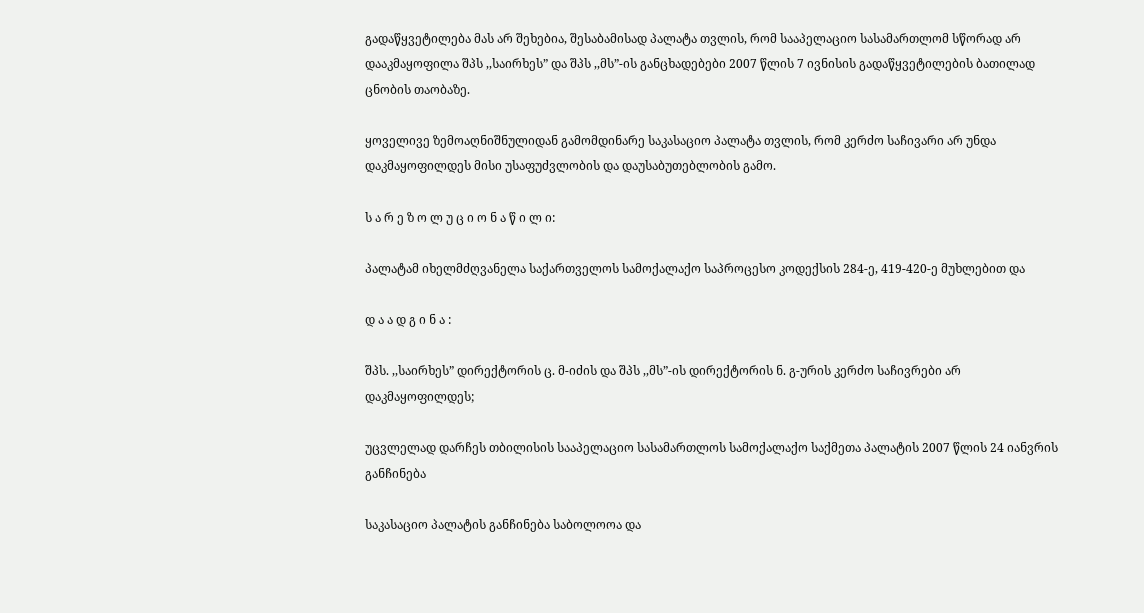გადაწყვეტილება მას არ შეხებია, შესაბამისად პალატა თვლის, რომ სააპელაციო სასამართლომ სწორად არ დააკმაყოფილა შპს ,,საირხეს” და შპს ,,მს”-ის განცხადებები 2007 წლის 7 ივნისის გადაწყვეტილების ბათილად ცნობის თაობაზე.

ყოველივე ზემოაღნიშნულიდან გამომდინარე საკასაციო პალატა თვლის, რომ კერძო საჩივარი არ უნდა დაკმაყოფილდეს მისი უსაფუძვლობის და დაუსაბუთებლობის გამო.

ს ა რ ე ზ ო ლ უ ც ი ო ნ ა წ ი ლ ი:

პალატამ იხელმძღვანელა საქართველოს სამოქალაქო საპროცესო კოდექსის 284-ე, 419-420-ე მუხლებით და

დ ა ა დ გ ი ნ ა :

შპს. ,,საირხეს” დირექტორის ც. მ-იძის და შპს ,,მს”-ის დირექტორის ნ. გ-ურის კერძო საჩივრები არ დაკმაყოფილდეს;

უცვლელად დარჩეს თბილისის სააპელაციო სასამართლოს სამოქალაქო საქმეთა პალატის 2007 წლის 24 იანვრის განჩინება

საკასაციო პალატის განჩინება საბოლოოა და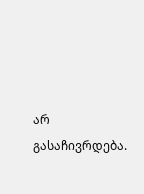არ გასაჩივრდება.